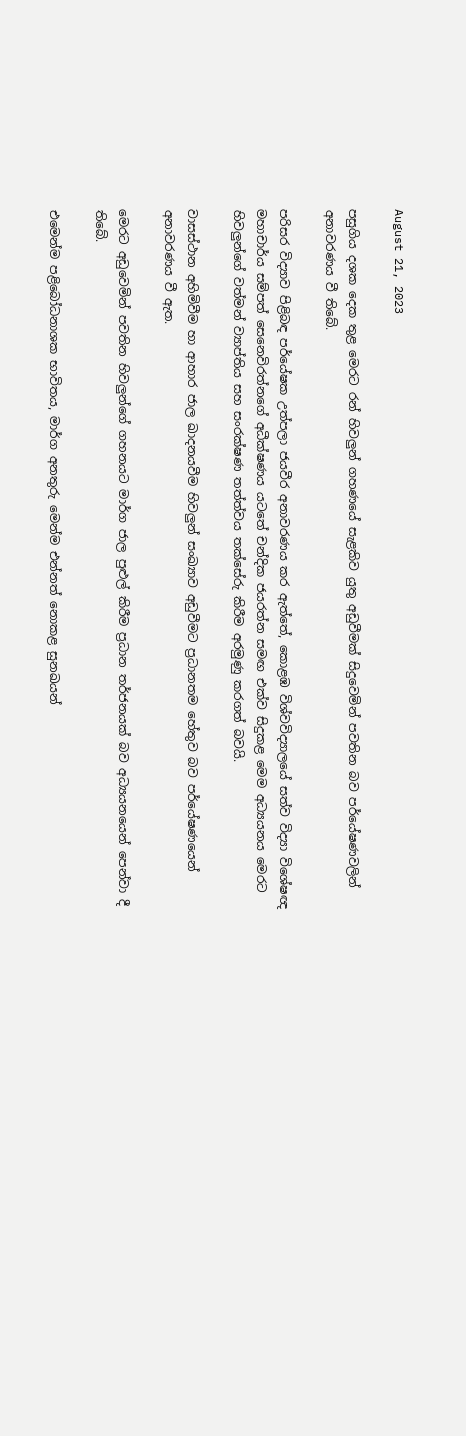August 21, 2023

පසුගිය දශක දෙක තුළ මෙරට රන් හිවලුන් ගහණයේ සැළකිව යුතු අඩුවීමක් සිදුවෙමින් පවතින බව පර්යේෂණවලින් අනාවරණය වී තිබේ.

පරිසර විද්‍යාව පිළිබඳ පර්යේෂක උත්පලා ජයවීර අනාවරණය කර ඇත්තේ, කොළඹ විශ්වවිද්‍යාලයේ සත්ව විද්‍යා විශේෂඥ මහාචාර්ය සම්පත් සෙනෙවිරත්නගේ අධීක්ෂණය යටතේ චන්දික ජයරත්න සමඟ එක්ව සිදුකළ මෙම අධ්‍යයනය මෙරට හිවලුන්ගේ වත්මන් ව්‍යාප්තිය සහ සංරක්ෂණ තත්ත්වය තක්සේරු කිරීම අරමුණු කරගත් බවයි.

වාසස්ථාන අහිමිවීම හා ආහාර ජාල ඛාදනයවීම හිවලුන් සංඛ්‍යාව අඩුවීමට ප්‍රධානතම හේතුව බව පර්යේෂණයෙන් අනාවරණය වී ඇත.

මෙරට අඩුවෙමින් පවතින හිවලුන්ගේ ගහනයට මාර්ග ජාල පුළුල් කිරීම ප්‍රධාන තර්ජනයක් බව අධ්‍යයනයෙන් පෙන්වා දී තිබේ.

එමෙන්ම පළිබෝධනාශක භාවිතය, මාර්ග අනතුරු මෙන්ම එන්නත් නොකළ සුනඛයන්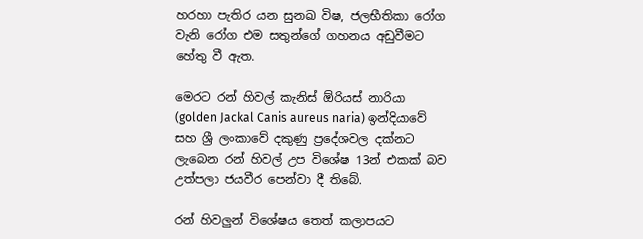හරහා පැතිර යන සුනඛ විෂ, ජලභීතිකා රෝග වැනි රෝග එම සතුන්ගේ ගහනය අඩුවීමට හේතු වී ඇත.

මෙරට රන් හිවල් කැනිස් ඕරියස් නාරියා (golden Jackal Canis aureus naria) ඉන්දියාවේ සහ ශ්‍රී ලංකාවේ දකුණු ප්‍රදේශවල දක්නට ලැබෙන රන් හිවල් උප විශේෂ 13න් එකක් බව උත්පලා ජයවීර පෙන්වා දී තිබේ.

රන් හිවලුන් විශේෂය තෙත් කලාපයට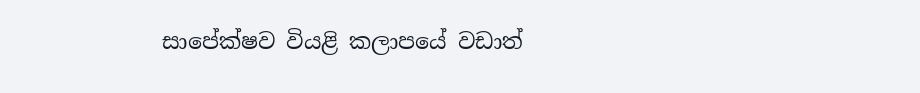සාපේක්ෂව වියළි කලාපයේ වඩාත්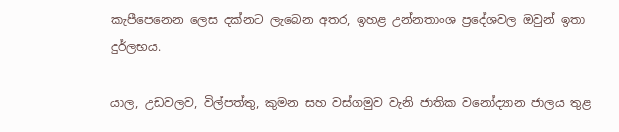කැපීපෙනෙන ලෙස දක්නට ලැබෙන අතර, ඉහළ උන්නතාංශ ප්‍රදේශවල ඔවුන් ඉතා දුර්ලභය.

යාල, උඩවලව, විල්පත්තු, කුමන සහ වස්ගමුව වැනි ජාතික වනෝද්‍යාන ජාලය තුළ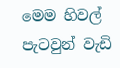මෙම හිවල් පැටවුන් වැඩි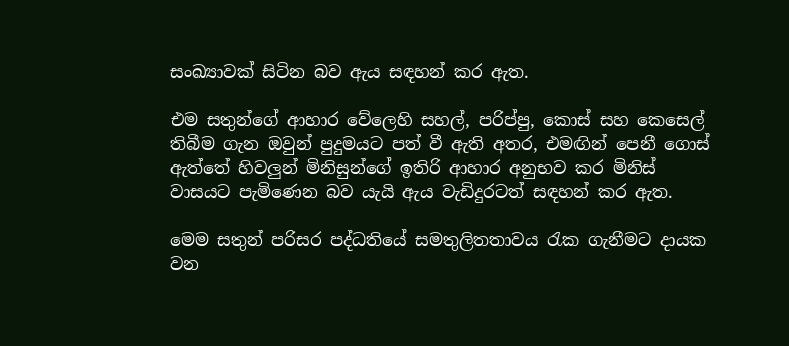සංඛ්‍යාවක්‌ සිටින බව ඇය සඳහන් කර ඇත.

එම සතුන්ගේ ආහාර වේලෙහි සහල්, පරිප්පු, කොස් සහ කෙසෙල් තිබීම ගැන ඔවුන් පුදුමයට පත් වී ඇති අතර, එමඟින් පෙනී ගොස් ඇත්තේ හිවලුන් මිනිසුන්ගේ ඉතිරි ආහාර අනුභව කර මිනිස් වාසයට පැමිණෙන බව යැයි ඇය වැඩිදුරටත් සඳහන් කර ඇත.

මෙම සතුන් පරිසර පද්ධතියේ සමතුලිතතාවය රැක ගැනීමට දායක වන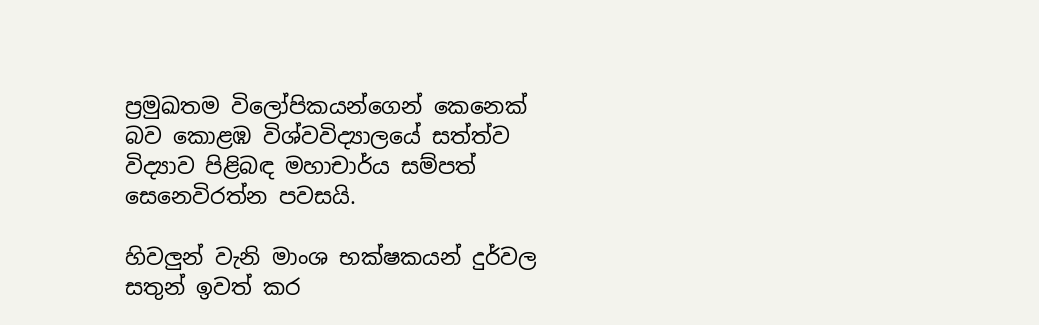ප්‍රමුඛතම විලෝපිකයන්ගෙන් කෙනෙක් බව කොළඹ විශ්වවිද්‍යාලයේ සත්ත්ව විද්‍යාව පිළිබඳ මහාචාර්ය සම්පත් සෙනෙවිරත්න පවසයි.

හිවලුන් වැනි මාංශ භක්ෂකයන් දුර්වල සතුන් ඉවත් කර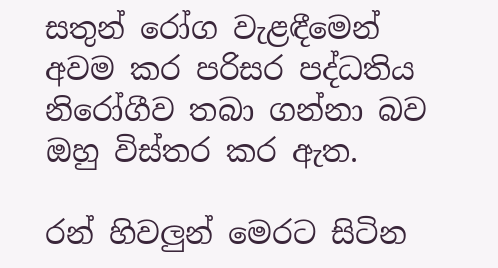සතුන් රෝග වැළඳීමෙන් අවම කර පරිසර පද්ධතිය නිරෝගීව තබා ගන්නා බව ඔහු විස්තර කර ඇත.

රන් හිවලුන් මෙරට සිටින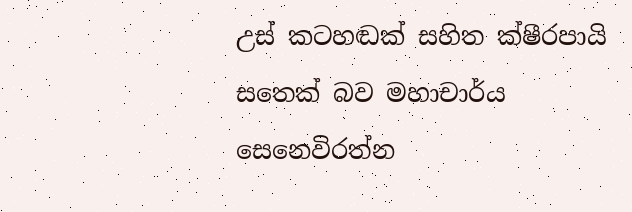උස් කටහඬක් සහිත ක්ෂීරපායි සතෙක් බව මහාචාර්ය සෙනෙවිරත්න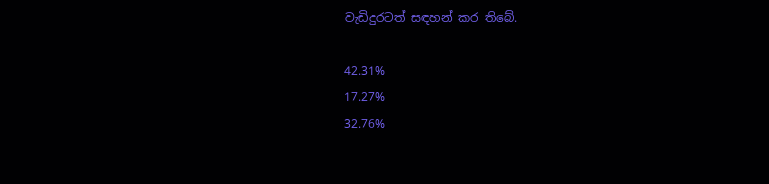වැඩිදුරටත් සඳහන් කර තිබේ.

42.31%
17.27%
32.76%